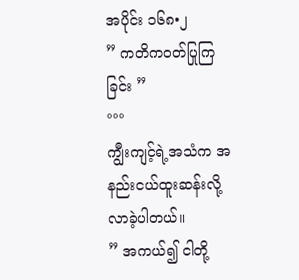အပိုင်း ၁၆၈•၂
” ကတိက၀တ်ပြုကြခြင်း ”
°°°
ကျွီးကျင့်ရဲ့အသံက အနည်းငယ်ထူးဆန်းလို့လာခဲ့ပါတယ်။
” အကယ်၍ ငါတို့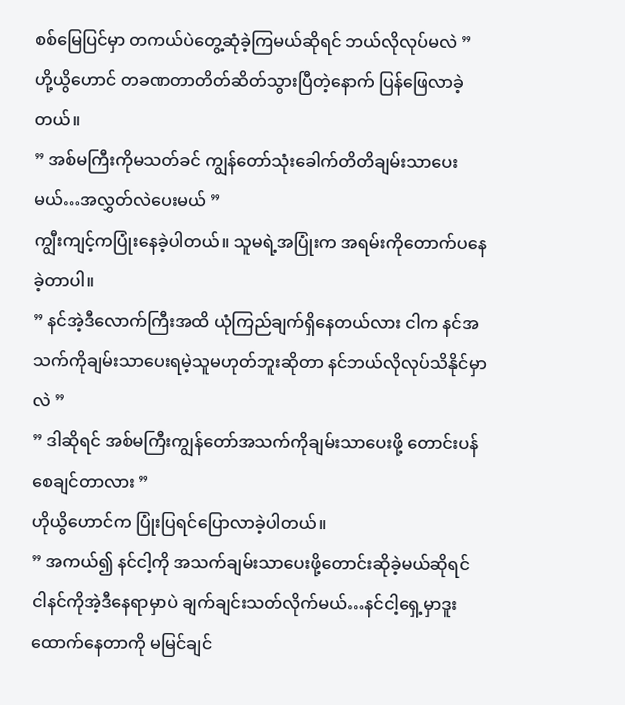စစ်မြေပြင်မှာ တကယ်ပဲတွေ့ဆုံခဲ့ကြမယ်ဆိုရင် ဘယ်လိုလုပ်မလဲ ”
ဟို့ယွိဟောင် တခဏတာတိတ်ဆိတ်သွားပြီတဲ့နောက် ပြန်ဖြေလာခဲ့တယ်။
” အစ်မကြီးကိုမသတ်ခင် ကျွန်တော်သုံးခေါက်တိတိချမ်းသာပေးမယ်…အလွှတ်လဲပေးမယ် ”
ကျွီးကျင့်ကပြုံးနေခဲ့ပါတယ်။ သူမရဲ့အပြုံးက အရမ်းကိုတောက်ပနေခဲ့တာပါ။
” နင်အဲ့ဒီလောက်ကြီးအထိ ယုံကြည်ချက်ရှိနေတယ်လား ငါက နင်အသက်ကိုချမ်းသာပေးရမဲ့သူမဟုတ်ဘူးဆိုတာ နင်ဘယ်လိုလုပ်သိနိုင်မှာလဲ ”
” ဒါဆိုရင် အစ်မကြီးကျွန်တော်အသက်ကိုချမ်းသာပေးဖို့ တောင်းပန်စေချင်တာလား ”
ဟိုယွိဟောင်က ပြုံးပြရင်ပြောလာခဲ့ပါတယ်။
” အကယ်၍ နင်ငါ့ကို အသက်ချမ်းသာပေးဖို့တောင်းဆိုခဲ့မယ်ဆိုရင် ငါနင်ကိုအဲ့ဒီနေရာမှာပဲ ချက်ချင်းသတ်လိုက်မယ်…နင်ငါ့ရှေ့မှာဒူးထောက်နေတာကို မမြင်ချင်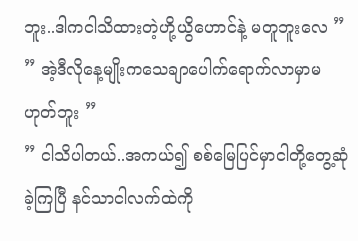ဘူး..ဒါကငါသိထားတဲ့ဟို့ယွိဟောင်နဲ့ မတူဘူးလေ ”
” အဲ့ဒီလိုနေ့မျိုးကသေချာပေါက်ရောက်လာမှာမဟုတ်ဘူး ”
” ငါသိပါတယ်..အကယ်၍ စစ်မြေပြင်မှာငါတို့တွေ့ဆုံခဲ့ကြပြီ နင်သာငါလက်ထဲကို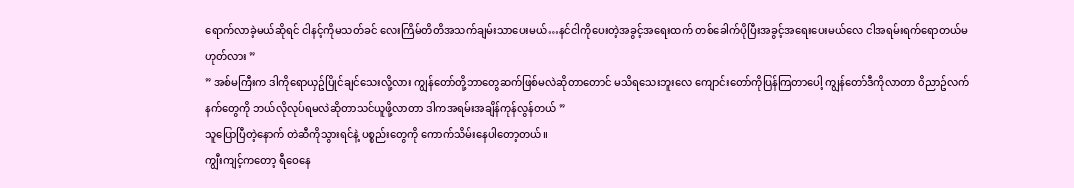ရောက်လာခဲ့မယ်ဆိုရင် ငါနင့်ကိုမသတ်ခင် လေးကြိမ်တိတိအသက်ချမ်းသာပေးမယ်…နင်ငါကိုပေးတဲ့အခွင့်အရေးထက် တစ်ခေါက်ပိုပြီးအခွင့်အရေးပေးမယ်လေ ငါအရမ်းရက်ရောတယ်မဟုတ်လား ”
” အစ်မကြီးက ဒါကိုရောယှဥ်ပြိုင်ချင်သေးလို့လား ကျွန်တော်တို့ဘာတွေဆက်ဖြစ်မလဲဆိုတာတောင် မသိရသေးဘူးလေ ကျောင်းတော်ကိုပြန်ကြတာပေါ့ ကျွန်တော်ဒီကိုလာတာ ၀ိညာဥ်လက်နက်တွေကို ဘယ်လိုလုပ်ရမလဲဆိုတာသင်ယူဖို့လာတာ ဒါကအရမ်းအချိန်ကုန်လွန်တယ် ”
သူပြောပြီတဲ့နောက် တဲဆီကိုသွားရင်နဲ့ ပစ္စည်းတွေကို ကောက်သိမ်းနေပါတော့တယ်။
ကျွီးကျင့်ကတော့ ရီဝေနေ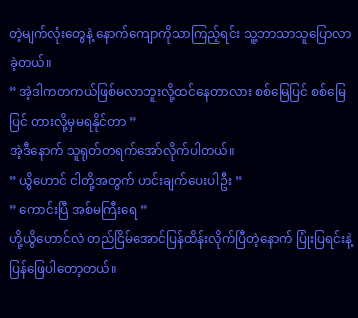တဲ့မျက်လုံးတွေနဲ့ နောက်ကျောကိုသာကြည့်ရင်း သူ့ဘာသာသူပြောလာခဲ့တယ်။
” အဲ့ဒါကတကယ်ဖြစ်မလာဘူးလို့ထင်နေတာလား စစ်မြေပြင် စစ်မြေပြင် တားလို့မှမရနိုင်တာ ”
အဲ့ဒီနောက် သူရုတ်တရက်အော်လိုက်ပါတယ်။
” ယွိဟောင် ငါတို့အတွက် ဟင်းချက်ပေးပါဦး ”
” ကောင်းပြီ အစ်မကြီးရေ ”
ဟို့ယွိဟောင်လဲ တည်ငြိမ်အောင်ပြန်ထိန်းလိုက်ပြီတဲ့နောက် ပြုံးပြရင်းနဲ့ ပြန်ဖြေပါတော့တယ်။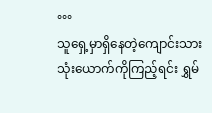°°°
သူရှေ့မှာရှိနေတဲ့ကျောင်းသားသုံးယောက်ကိုကြည့်ရင်း ရွှမ်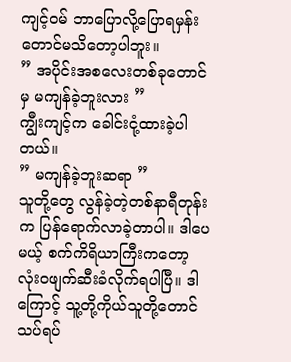ကျင့်၀မ် ဘာပြောလို့ပြောရမှန်းတောင်မသိတော့ပါဘူး။
” အပိုင်းအစလေးတစ်ခုတောင်မှ မကျန်ခဲ့ဘူးလား ”
ကျွီးကျင့်က ခေါင်းငုံ့ထားခဲ့ပါတယ်။
” မကျန်ခဲ့ဘူးဆရာ ”
သူတို့တွေ လွန်ခဲ့တဲ့တစ်နာရီတုန်းက ပြန်ရောက်လာခဲ့တာပါ။ ဒါပေမယ့် စက်ကိရိယာကြီးကတော့ လုံး၀ဖျက်ဆီးခံလိုက်ရပါပြီ။ ဒါကြောင့် သူ့တို့ကိုယ်သူတို့တောင် သပ်ရပ်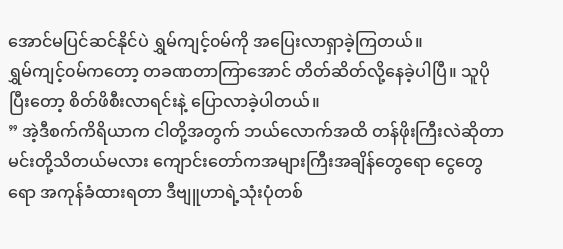အောင်မပြင်ဆင်နိုင်ပဲ ရွှမ်ကျင့်၀မ်ကို အပြေးလာရှာခဲ့ကြတယ်။
ရွှမ်ကျင့်၀မ်ကတော့ တခဏတာကြာအောင် တိတ်ဆိတ်လို့နေခဲ့ပါပြီ။ သူပိုပြီးတော့ စိတ်ဖိစီးလာရင်းနဲ့ ပြောလာခဲ့ပါတယ်။
” အဲ့ဒီစက်ကိရိယာက ငါတို့အတွက် ဘယ်လောက်အထိ တန်ဖိုးကြီးလဲဆိုတာ မင်းတို့သိတယ်မလား ကျောင်းတော်ကအများကြီးအချိန်တွေရော ငွေတွေရော အကုန်ခံထားရတာ ဒီဗျူဟာရဲ့သုံးပုံတစ်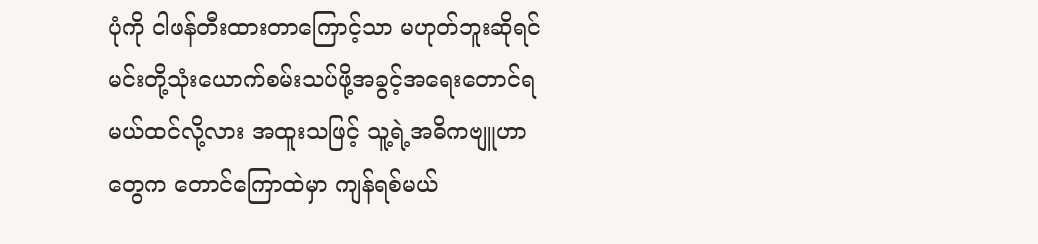ပုံကို ငါဖန်တီးထားတာကြောင့်သာ မဟုတ်ဘူးဆိုရင် မင်းတို့သုံးယောက်စမ်းသပ်ဖို့အခွင့်အရေးတောင်ရမယ်ထင်လို့လား အထူးသဖြင့် သူ့ရဲ့အဓိကဗျူဟာတွေက တောင်ကြောထဲမှာ ကျန်ရစ်မယ်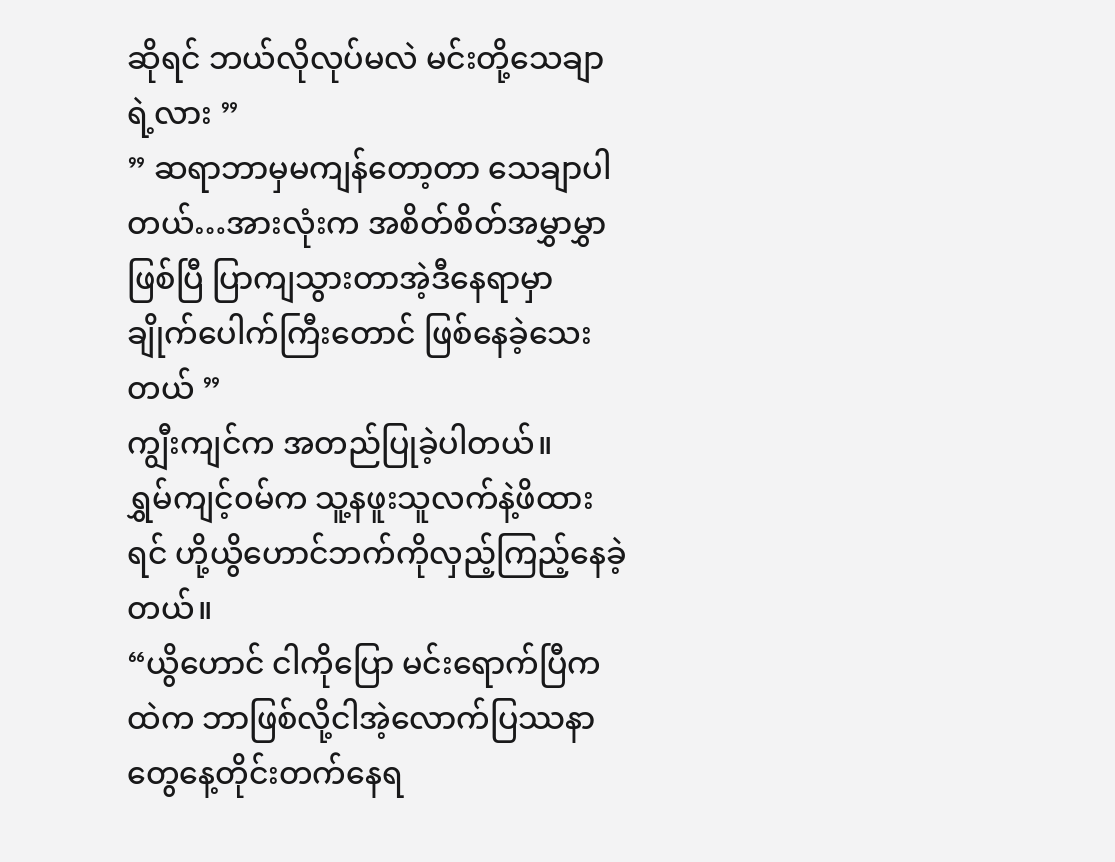ဆိုရင် ဘယ်လိုလုပ်မလဲ မင်းတို့သေချာရဲ့လား ”
” ဆရာဘာမှမကျန်တော့တာ သေချာပါတယ်…အားလုံးက အစိတ်စိတ်အမွှာမွှာဖြစ်ပြီ ပြာကျသွားတာအဲ့ဒီနေရာမှာ ချိုက်ပေါက်ကြီးတောင် ဖြစ်နေခဲ့သေးတယ် ”
ကျွီးကျင်က အတည်ပြုခဲ့ပါတယ်။
ရွှမ်ကျင့်၀မ်က သူ့နဖူးသူလက်နဲ့ဖိထားရင် ဟို့ယွိဟောင်ဘက်ကိုလှည့်ကြည့်နေခဲ့တယ်။
“ယွိဟောင် ငါကိုပြော မင်းရောက်ပြီကထဲက ဘာဖြစ်လို့ငါအဲ့လောက်ပြဿနာတွေနေ့တိုင်းတက်နေရ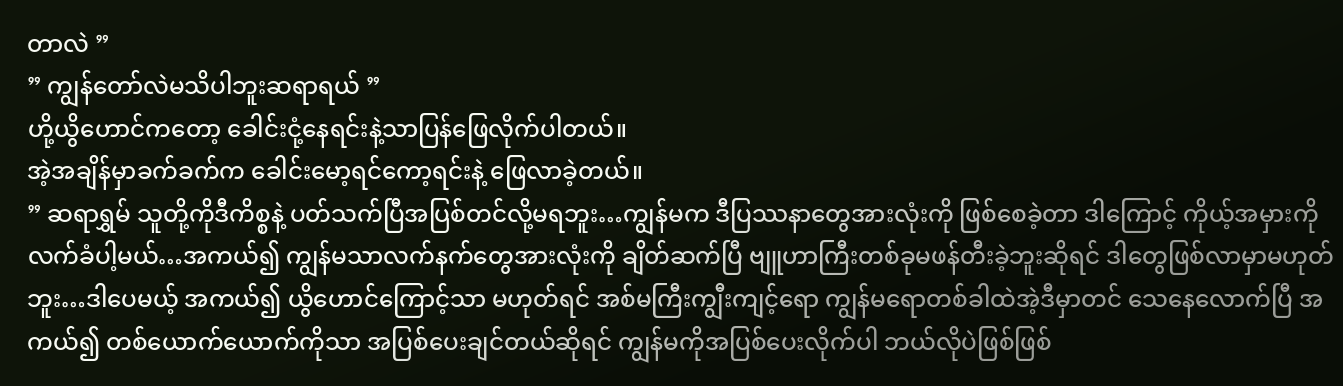တာလဲ ”
” ကျွန်တော်လဲမသိပါဘူးဆရာရယ် ”
ဟို့ယွိဟောင်ကတော့ ခေါင်းငုံ့နေရင်းနဲ့သာပြန်ဖြေလိုက်ပါတယ်။
အဲ့အချိန်မှာခက်ခက်က ခေါင်းမော့ရင်ကော့ရင်းနဲ့ ဖြေလာခဲ့တယ်။
” ဆရာရွှမ် သူတို့ကိုဒီကိစ္စနဲ့ ပတ်သက်ပြီအပြစ်တင်လို့မရဘူး…ကျွန်မက ဒီပြဿနာတွေအားလုံးကို ဖြစ်စေခဲ့တာ ဒါကြောင့် ကိုယ့်အမှားကိုလက်ခံပါ့မယ်…အကယ်၍ ကျွန်မသာလက်နက်တွေအားလုံးကို ချိတ်ဆက်ပြီ ဗျူဟာကြီးတစ်ခုမဖန်တီးခဲ့ဘူးဆိုရင် ဒါတွေဖြစ်လာမှာမဟုတ်ဘူး…ဒါပေမယ့် အကယ်၍ ယွိဟောင်ကြောင့်သာ မဟုတ်ရင် အစ်မကြီးကျွီးကျင့်ရော ကျွန်မရောတစ်ခါထဲအဲ့ဒီမှာတင် သေနေလောက်ပြီ အကယ်၍ တစ်ယောက်ယောက်ကိုသာ အပြစ်ပေးချင်တယ်ဆိုရင် ကျွန်မကိုအပြစ်ပေးလိုက်ပါ ဘယ်လိုပဲဖြစ်ဖြစ်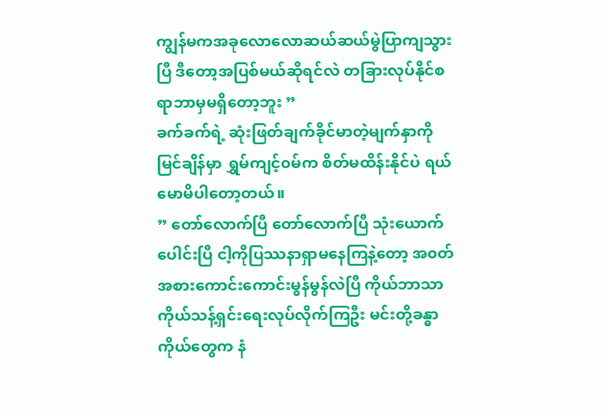ကျွန်မကအခုလောလောဆယ်ဆယ်မွဲပြာကျသွားပြီ ဒီတော့အပြစ်မယ်ဆိုရင်လဲ တခြားလုပ်နိုင်စရာဘာမှမရှိတော့ဘူး ”
ခက်ခက်ရဲ့ ဆုံးဖြတ်ချက်ခိုင်မာတဲ့မျက်နှာကိုမြင်ချိန်မှာ ရွှမ်ကျင့်၀မ်က စိတ်မထိန်းနိုင်ပဲ ရယ်မောမိပါတော့တယ်။
” တော်လောက်ပြီ တော်လောက်ပြီ သုံးယောက်ပေါင်းပြီ ငါ့ကိုပြဿနာရှာမနေကြနဲ့တော့ အ၀တ်အစားကောင်းကောင်းမွန်မွန်လဲပြီ ကိုယ်ဘာသာကိုယ်သန့်ရှင်းရေးလုပ်လိုက်ကြဦး မင်းတို့ခန္ဓာကိုယ်တွေက နံ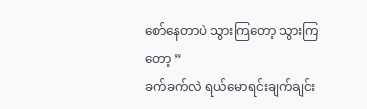စော်နေတာပဲ သွားကြတော့ သွားကြတော့ ”
ခက်ခက်လဲ ရယ်မောရင်းချက်ချင်း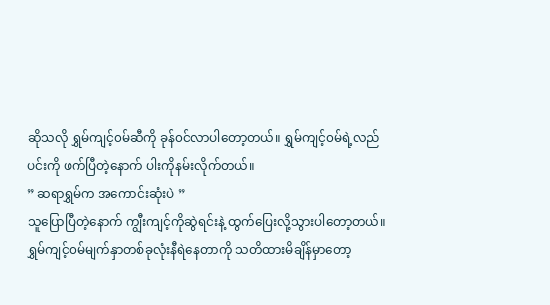ဆိုသလို ရွှမ်ကျင့်၀မ်ဆီကို ခုန်၀င်လာပါတော့တယ်။ ရွှမ်ကျင့်၀မ်ရဲ့လည်ပင်းကို ဖက်ပြီတဲ့နောက် ပါးကိုနမ်းလိုက်တယ်။
” ဆရာရွှမ်က အကောင်းဆုံးပဲ ”
သူပြောပြီတဲ့နောက် ကျွီးကျင့်ကိုဆွဲရင်းနဲ့ ထွက်ပြေးလို့သွားပါတော့တယ်။
ရွှမ်ကျင့်၀မ်မျက်နှာတစ်ခုလုံးနီရဲနေတာကို သတိထားမိချိန်မှာတော့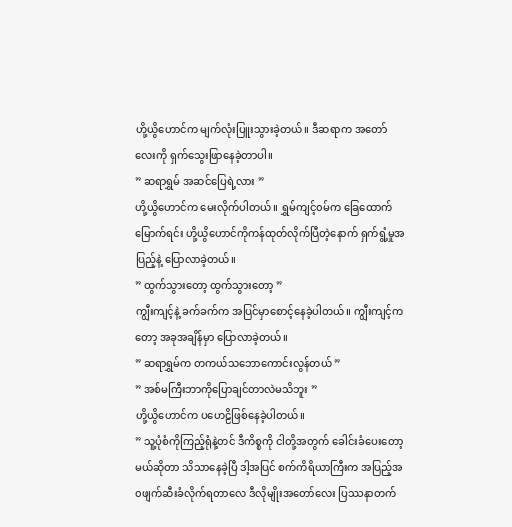ဟို့ယွိဟောင်က မျက်လုံးပြူးသွားခဲ့တယ်။ ဒီဆရာက အတော်လေးကို ရှက်သွေးဖြာနေခဲ့တာပါ။
” ဆရာရွှမ် အဆင်ပြေရဲ့လား ”
ဟို့ယွိဟောင်က မေးလိုက်ပါတယ်။ ရွှမ်ကျင့်၀မ်က ခြေထောက်မြောက်ရင်း ဟို့ယွိဟောင်ကိုကန်ထုတ်လိုက်ပြီတဲ့နောက် ရှက်ရွံ့မှုအပြည့်နဲ့ ပြောလာခဲ့တယ်။
” ထွက်သွားတော့ ထွက်သွားတော့ ”
ကျွီးကျင့်နဲ့ ခက်ခက်က အပြင်မှာစောင့်နေခဲ့ပါတယ်။ ကျွီးကျင့်ကတော့ အခုအချိန်မှာ ပြောလာခဲ့တယ်။
” ဆရာရွှမ်က တကယ်သဘောကောင်းလွန်တယ် ”
” အစ်မကြီးဘာကိုပြောချင်တာလဲမသိဘူး ”
ဟို့ယွိဟောင်က ပဟေဠိဖြစ်နေခဲ့ပါတယ်။
” သူ့ပုံစံကိုကြည့်ရုံနဲ့တင် ဒီကိစ္စကို ငါတို့အတွက် ခေါင်းခံပေးတော့မယ်ဆိုတာ သိသာနေခဲ့ပြီ ဒါ့အပြင် စက်ကိရိယာကြီးက အပြည့်အ၀ဖျက်ဆီးခံလိုက်ရတာလေ ဒီလိုမျိုးအတော်လေး ပြဿနာတက်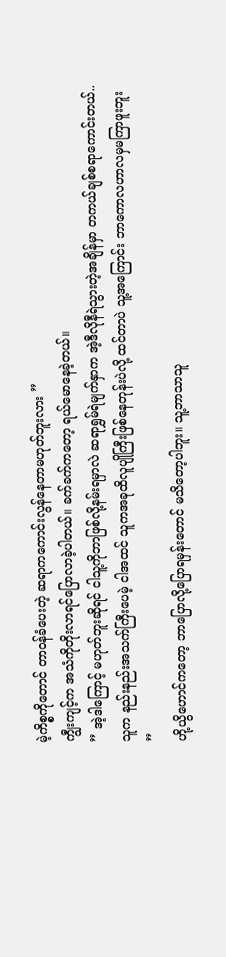မဲ့ကိစ္စကိုတောင် တာ၀န်ခံပေးတဲ့ ဆရာကကောင်းလွန်နေတာမဟုတ်ဘူးလား ”
ကျွီးကျင့်က အသံကိုတိုးလာရင်ပြောလာခဲ့ပါတယ်။ ခက်ခက်ကတော့ ရယ်မောနေခဲ့တယ်။
” အဲ့ဒါကြောင့် မဟုတ်ဘူးဆိုရင် ငါသူ့ကိုဘာဖြစ်လို့နမ်းရမှာလဲ ဆရာရွှမ်ရဲမျက်နှာက အဲ့ဒီလိုနီရဲသွားတဲ့အချိန်မှာ တကယ်ချစ်စရာကောင်းတယ်..သူက နည်းနည်းအသက်ကြီးပေမဲ့ ငါအထင် သူကအခုထိလူပျိုကြီးဖြစ်နေတုန်းပဲလို့ ထင်တာပဲ သူ့အကြောင်း ဘာကောလဟာလမှမကြာဖူးဘူး ”
ဟို့ယွိဟောင်ကတော့ ဘာပြောလို့ပြောရမှန်းတောင် မသိတော့ပါဘူး။ သူ့ဘာသာသူ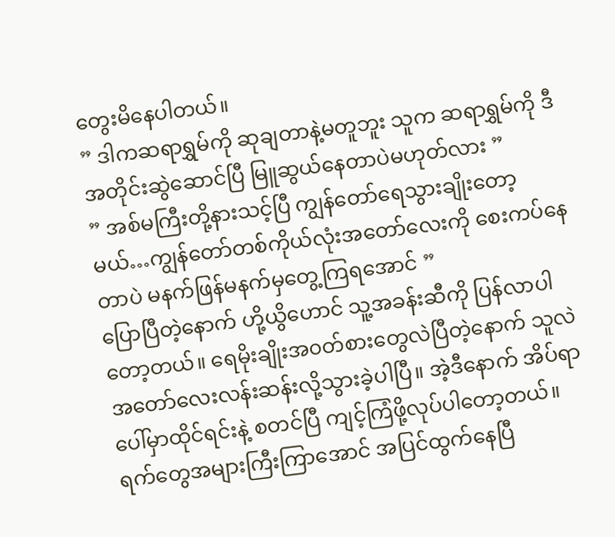တွေးမိနေပါတယ်။
” ဒါကဆရာရွှမ်ကို ဆုချတာနဲ့မတူဘူး သူက ဆရာရွှမ်ကို ဒီအတိုင်းဆွဲဆောင်ပြီ မြူဆွယ်နေတာပဲမဟုတ်လား ”
” အစ်မကြီးတို့နားသင့်ပြီ ကျွန်တော်ရေသွားချိုးတော့မယ်…ကျွန်တော်တစ်ကိုယ်လုံးအတော်လေးကို စေးကပ်နေတာပဲ မနက်ဖြန်မနက်မှတွေ့ကြရအောင် ”
ပြောပြီတဲ့နောက် ဟို့ယွိဟောင် သူ့အခန်းဆီကို ပြန်လာပါတော့တယ်။ ရေမိုးချိုးအ၀တ်စားတွေလဲပြီတဲ့နောက် သူလဲ အတော်လေးလန်းဆန်းလို့သွားခဲ့ပါပြီ။ အဲ့ဒီနောက် အိပ်ရာပေါ်မှာထိုင်ရင်းနဲ့ စတင်ပြီ ကျင့်ကြံဖို့လုပ်ပါတော့တယ်။ ရက်တွေအများကြီးကြာအောင် အပြင်ထွက်နေပြီ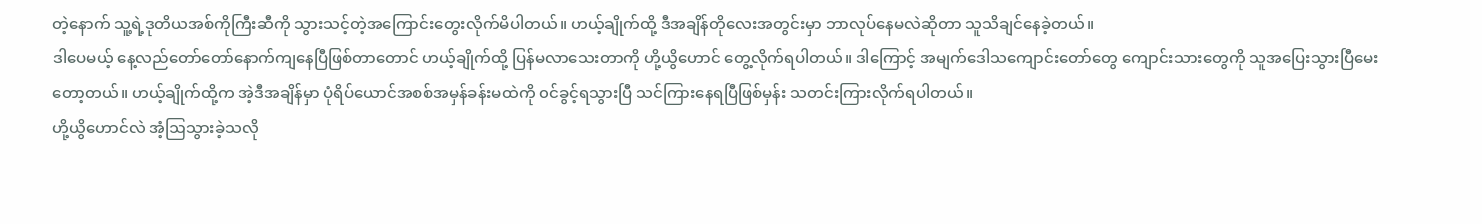တဲ့နောက် သူ့ရဲ့ဒုတိယအစ်ကိုကြီးဆီကို သွားသင့်တဲ့အကြောင်းတွေးလိုက်မိပါတယ်။ ဟယ့်ချိုက်ထို့ ဒီအချိန်တိုလေးအတွင်းမှာ ဘာလုပ်နေမလဲဆိုတာ သူသိချင်နေခဲ့တယ်။
ဒါပေမယ့် နေ့လည်တော်တော်နောက်ကျနေပြီဖြစ်တာတောင် ဟယ့်ချိုက်ထို့ ပြန်မလာသေးတာကို ဟို့ယွိဟောင် တွေ့လိုက်ရပါတယ်။ ဒါကြောင့် အမျက်ဒေါသကျောင်းတော်တွေ ကျောင်းသားတွေကို သူအပြေးသွားပြီမေးတော့တယ်။ ဟယ့်ချိုက်ထို့က အဲ့ဒီအချိန်မှာ ပုံရိပ်ယောင်အစစ်အမှန်ခန်းမထဲကို ၀င်ခွင့်ရသွားပြီ သင်ကြားနေရပြီဖြစ်မှန်း သတင်းကြားလိုက်ရပါတယ်။
ဟို့ယွိဟောင်လဲ အံ့ဩသွားခဲ့သလို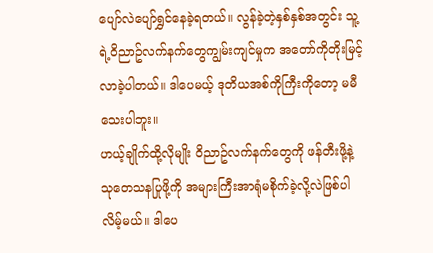ပျော်လဲပျော်ရွှင်နေခဲ့ရတယ်။ လွန်ခဲ့တဲ့နှစ်နှစ်အတွင်း သူ့ရဲ့၀ိညာဥ်လက်နက်တွေကျွမ်းကျင်မှုက အတော်ကိုတိုးမြင့်လာခဲ့ပါတယ်။ ဒါပေမယ့် ဒုတိယအစ်ကိုကြီးကိုတော့ မမီသေးပါဘူး။
ဟယ့်ချိုက်ထို့လိုမျိုး ၀ိညာဥ်လက်နက်တွေကို ဖန်တီးဖို့နဲ့ သုတေသနပြုဖို့ကို အများကြီးအာရုံမစိုက်ခဲ့လို့လဲဖြစ်ပါလိမ့်မယ်။ ဒါပေ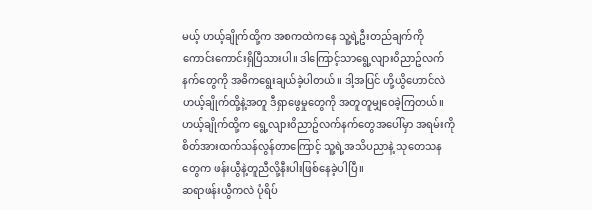မယ့် ဟယ့်ချိုက်ထို့က အစကထဲကနေ သူ့ရဲ့ဦးတည်ချက်ကို ကောင်းကောင်းရှိပြီသားပါ။ ဒါကြောင့်သာရွေ့လျား၀ိညာဥ်လက်နက်တွေကို အဓိကရွေးချယ်ခဲ့ပါတယ်။ ဒါ့အပြင် ဟို့ယွိဟောင်လဲ ဟယ့်ချိုက်ထို့နဲ့အတူ ဒီရှာဖွေမှုတွေကို အတူတူမျှဝေခဲ့ကြတယ်။ ဟယ့်ချိုက်ထို့က ရွေ့လျား၀ိညာဥ်လက်နက်တွေအပေါ်မှာ အရမ်းကိုစိတ်အားထက်သန်လွန်တာကြောင့် သူ့ရဲ့အသိပညာနဲ့ သုတေသနတွေက ဖန်းယွီနဲ့တူညီလို့နီးပါးဖြစ်နေခဲ့ပါပြီ။
ဆရာဖန်းယွီကလဲ ပုံရိပ်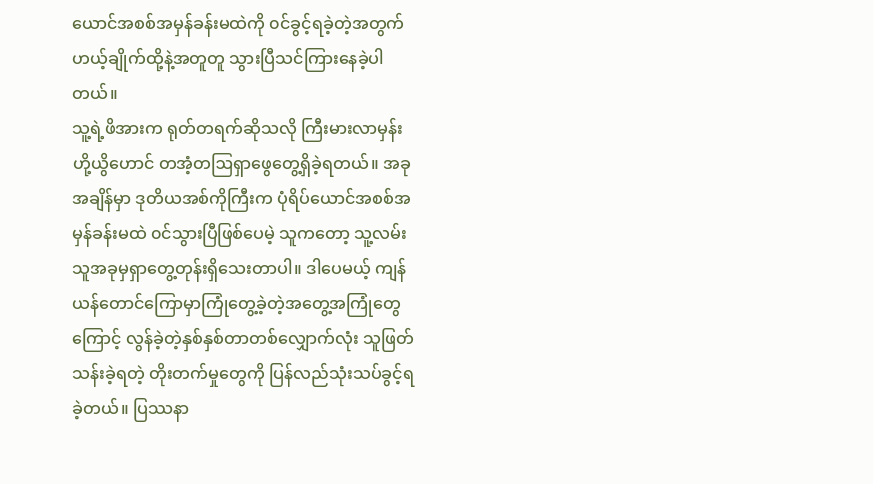ယောင်အစစ်အမှန်ခန်းမထဲကို ၀င်ခွင့်ရခဲ့တဲ့အတွက် ဟယ့်ချိုက်ထို့နဲ့အတူတူ သွားပြီသင်ကြားနေခဲ့ပါတယ်။
သူ့ရဲ့ဖိအားက ရုတ်တရက်ဆိုသလို ကြီးမားလာမှန်း ဟို့ယွိဟောင် တအံ့တဩရှာဖွေတွေ့ရှိခဲ့ရတယ်။ အခုအချိန်မှာ ဒုတိယအစ်ကိုကြီးက ပုံရိပ်ယောင်အစစ်အမှန်ခန်းမထဲ ၀င်သွားပြီဖြစ်ပေမဲ့ သူကတော့ သူ့လမ်းသူအခုမှရှာတွေ့တုန်းရှိသေးတာပါ။ ဒါပေမယ့် ကျန်ယန်တောင်ကြောမှာကြုံတွေ့ခဲ့တဲ့အတွေ့အကြုံတွေကြောင့် လွန်ခဲ့တဲ့နှစ်နှစ်တာတစ်လျှောက်လုံး သူဖြတ်သန်းခဲ့ရတဲ့ တိုးတက်မှုတွေကို ပြန်လည်သုံးသပ်ခွင့်ရခဲ့တယ်။ ပြဿနာ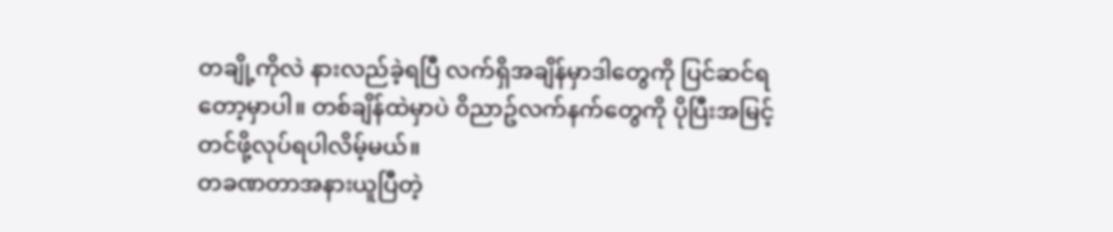တချို့ကိုလဲ နားလည်ခဲ့ရပြီ လက်ရှိအချိန်မှာဒါတွေကို ပြင်ဆင်ရတော့မှာပါ။ တစ်ချိန်ထဲမှာပဲ ၀ိညာဥ်လက်နက်တွေကို ပိုပြီးအမြင့်တင်ဖို့လုပ်ရပါလိမ့်မယ်။
တခဏတာအနားယူပြီတဲ့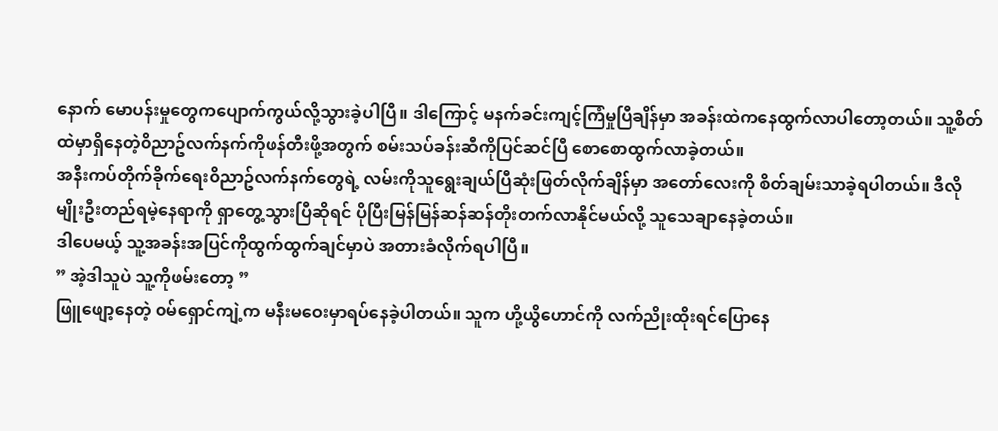နောက် မောပန်းမှုတွေကပျောက်ကွယ်လို့သွားခဲ့ပါပြီ။ ဒါကြောင့် မနက်ခင်းကျင့်ကြံမှုပြီချိန်မှာ အခန်းထဲကနေထွက်လာပါတော့တယ်။ သူ့စိတ်ထဲမှာရှိနေတဲ့၀ိညာဥ်လက်နက်ကိုဖန်တီးဖို့အတွက် စမ်းသပ်ခန်းဆီကိုပြင်ဆင်ပြီ စောစောထွက်လာခဲ့တယ်။
အနီးကပ်တိုက်ခိုက်ရေး၀ိညာဥ်လက်နက်တွေရဲ့ လမ်းကိုသူရွေးချယ်ပြီဆုံးဖြတ်လိုက်ချိန်မှာ အတော်လေးကို စိတ်ချမ်းသာခဲ့ရပါတယ်။ ဒီလိုမျိုးဦးတည်ရမဲ့နေရာကို ရှာတွေ့သွားပြီဆိုရင် ပိုပြီးမြန်မြန်ဆန်ဆန်တိုးတက်လာနိုင်မယ်လို့ သူသေချာနေခဲ့တယ်။
ဒါပေမယ့် သူ့အခန်းအပြင်ကိုထွက်ထွက်ချင်မှာပဲ အတားခံလိုက်ရပါပြီ။
” အဲ့ဒါသူပဲ သူ့ကိုဖမ်းတော့ ”
ဖြူဖျော့နေတဲ့ ၀မ်ရှောင်ကျဲ့က မနီးမဝေးမှာရပ်နေခဲ့ပါတယ်။ သူက ဟို့ယွိဟောင်ကို လက်ညိုးထိုးရင်ပြောနေ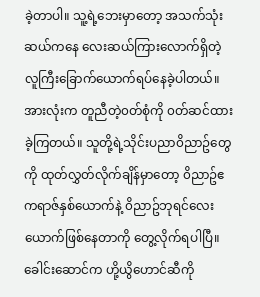ခဲ့တာပါ။ သူ့ရဲ့ဘေးမှာတော့ အသက်သုံးဆယ်ကနေ လေးဆယ်ကြားလောက်ရှိတဲ့ လူကြီးခြောက်ယောက်ရပ်နေခဲ့ပါတယ်။ အားလုံးက တူညီတဲ့၀တ်စုံကို ၀တ်ဆင်ထားခဲ့ကြတယ်။ သူတို့ရဲ့သိုင်းပညာ၀ိညာဥ်တွေကို ထုတ်လွှတ်လိုက်ချိန်မှာတော့ ၀ိညာဥ်ဧကရာဇ်နှစ်ယောက်နဲ့ ၀ိညာဥ်ဘုရင်လေးယောက်ဖြစ်နေတာကို တွေ့လိုက်ရပါပြီ။
ခေါင်းဆောင်က ဟို့ယွိဟောင်ဆီကို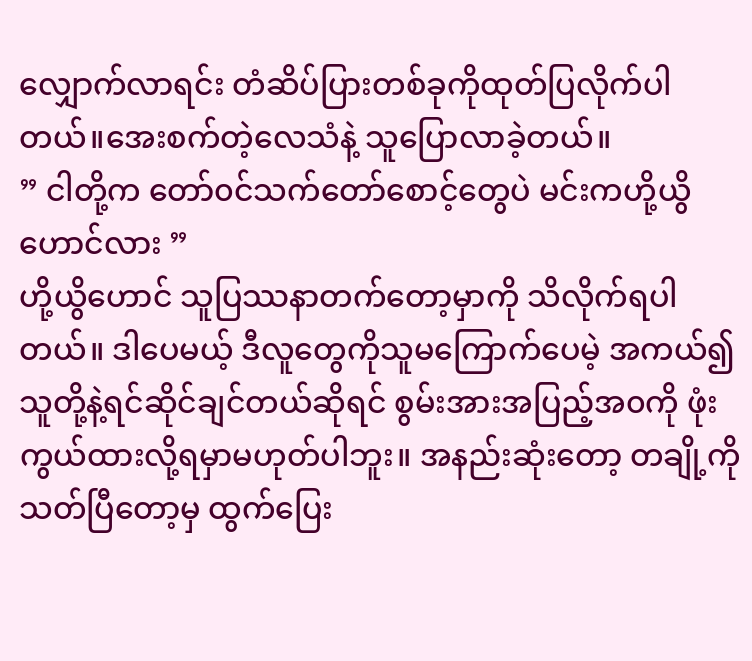လျှောက်လာရင်း တံဆိပ်ပြားတစ်ခုကိုထုတ်ပြလိုက်ပါတယ်။အေးစက်တဲ့လေသံနဲ့ သူပြောလာခဲ့တယ်။
” ငါတို့က တော်၀င်သက်တော်စောင့်တွေပဲ မင်းကဟို့ယွိဟောင်လား ”
ဟို့ယွိဟောင် သူပြဿနာတက်တော့မှာကို သိလိုက်ရပါတယ်။ ဒါပေမယ့် ဒီလူတွေကိုသူမကြောက်ပေမဲ့ အကယ်၍ သူတို့နဲ့ရင်ဆိုင်ချင်တယ်ဆိုရင် စွမ်းအားအပြည့်အ၀ကို ဖုံးကွယ်ထားလို့ရမှာမဟုတ်ပါဘူး။ အနည်းဆုံးတော့ တချို့ကိုသတ်ပြီတော့မှ ထွက်ပြေး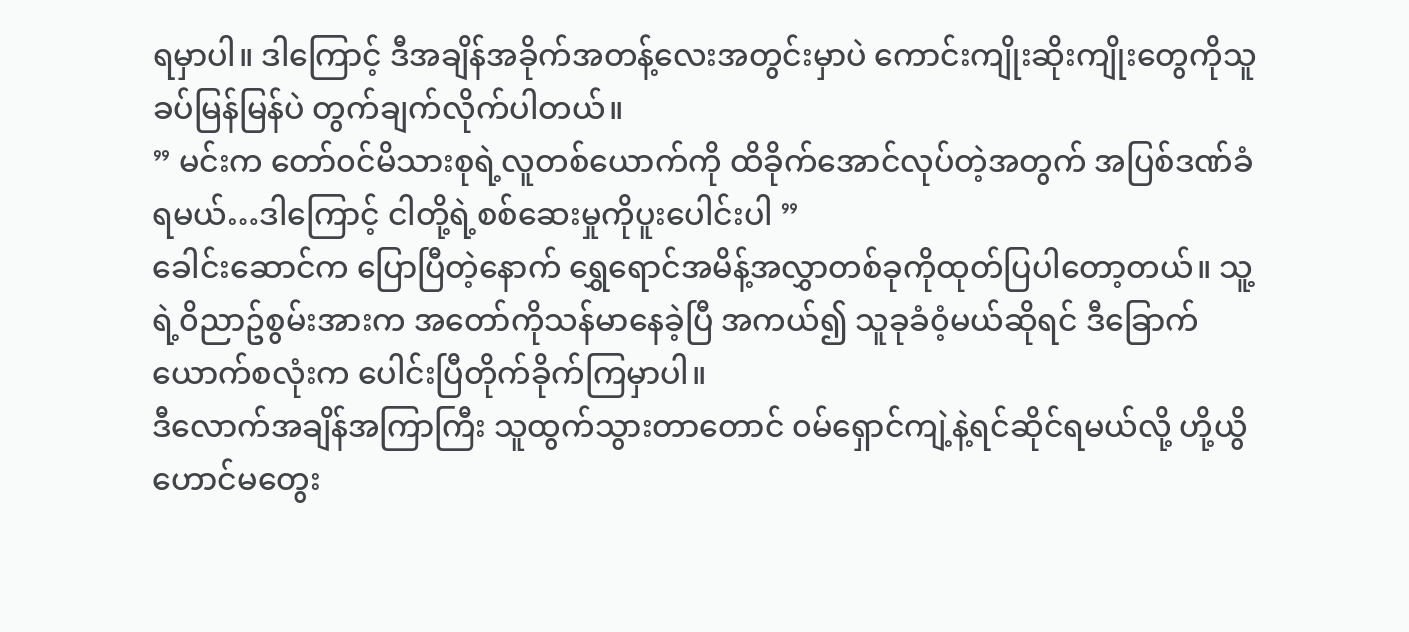ရမှာပါ။ ဒါကြောင့် ဒီအချိန်အခိုက်အတန့်လေးအတွင်းမှာပဲ ကောင်းကျိုးဆိုးကျိုးတွေကိုသူခပ်မြန်မြန်ပဲ တွက်ချက်လိုက်ပါတယ်။
” မင်းက တော်၀င်မိသားစုရဲ့လူတစ်ယောက်ကို ထိခိုက်အောင်လုပ်တဲ့အတွက် အပြစ်ဒဏ်ခံရမယ်…ဒါကြောင့် ငါတို့ရဲ့စစ်ဆေးမှုကိုပူးပေါင်းပါ ”
ခေါင်းဆောင်က ပြောပြီတဲ့နောက် ရွှေရောင်အမိန့်အလွှာတစ်ခုကိုထုတ်ပြပါတော့တယ်။ သူ့ရဲ့၀ိညာဥ်စွမ်းအားက အတော်ကိုသန်မာနေခဲ့ပြီ အကယ်၍ သူခုခံ၀ံ့မယ်ဆိုရင် ဒီခြောက်ယောက်စလုံးက ပေါင်းပြီတိုက်ခိုက်ကြမှာပါ။
ဒီလောက်အချိန်အကြာကြီး သူထွက်သွားတာတောင် ၀မ်ရှောင်ကျဲ့နဲ့ရင်ဆိုင်ရမယ်လို့ ဟို့ယွိဟောင်မတွေး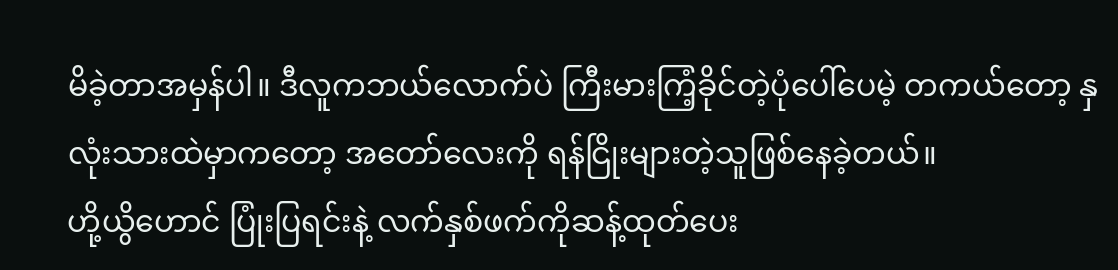မိခဲ့တာအမှန်ပါ။ ဒီလူကဘယ်လောက်ပဲ ကြီးမားကြံ့ခိုင်တဲ့ပုံပေါ်ပေမဲ့ တကယ်တော့ နှလုံးသားထဲမှာကတော့ အတော်လေးကို ရန်ငြိုးများတဲ့သူဖြစ်နေခဲ့တယ်။
ဟို့ယွိဟောင် ပြုံးပြရင်းနဲ့ လက်နှစ်ဖက်ကိုဆန့်ထုတ်ပေး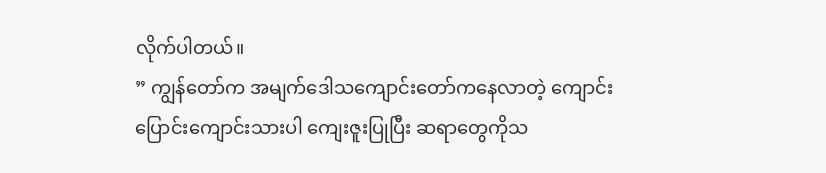လိုက်ပါတယ်။
” ကျွန်တော်က အမျက်ဒေါသကျောင်းတော်ကနေလာတဲ့ ကျောင်းပြောင်းကျောင်းသားပါ ကျေးဇူးပြုပြီး ဆရာတွေကိုသ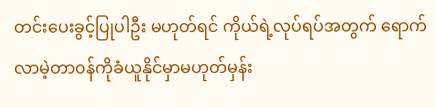တင်းပေးခွင့်ပြုပါဦး မဟုတ်ရင် ကိုယ်ရဲ့လုပ်ရပ်အတွက် ရောက်လာမဲ့တာ၀န်ကိုခံယူနိုင်မှာမဟုတ်မှန်း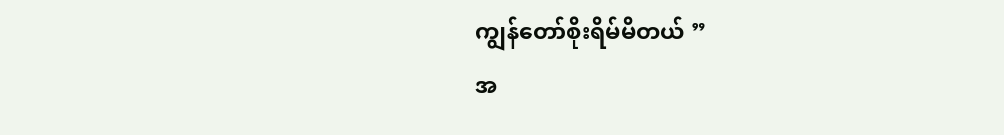ကျွန်တော်စိုးရိမ်မိတယ် ”
အ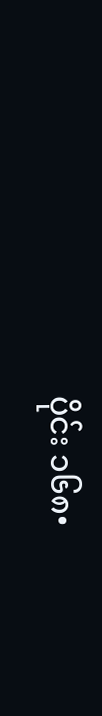ပိုင်း ၁၆၈•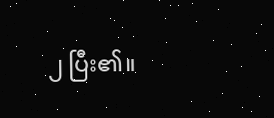၂ ပြီး၏။